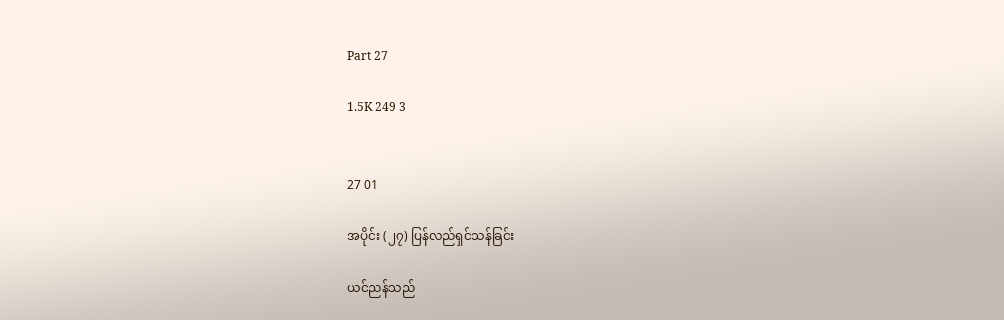Part 27

1.5K 249 3


27 01

အပိုင်း (၂၇) ပြန်လည်ရှင်သန်ခြင်း

ယင်ညန်သည်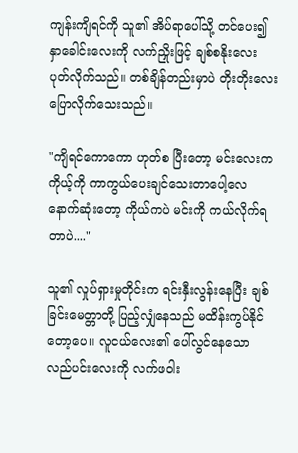ကျန်းကျိရင်ကို သူ၏ အိပ်ရာပေါ်သို့ တင်ပေး၍ နှာခေါင်းလေးကို လက်ညှိုးဖြင့် ချစ်စနိုးလေး ပုတ်လိုက်သည်။ တစ်ချိန်တည်းမှာပဲ တိုးတိုးလေးပြောလိုက်သေးသည်။

"ကျိရင်ကောကော ဟုတ်စ ပြီးတော့ မင်းလေးက ကိုယ့်ကို ကာကွယ်ပေးချင်သေးတာပေါ့လေ နောက်ဆုံးတော့ ကိုယ်ကပဲ မင်းကို ကယ်လိုက်ရတာပဲ...."

သူ၏ လှုပ်ရှားမှုတိုင်းက ရင်းနှီးလွန်းနေပြီး ချစ်ခြင်းမေတ္တာတို့ ပြည့်လျှံနေသည် မထိန်းကွပ်နိုင်တော့ပေ။ လူငယ်လေး၏ ပေါ်လွင်နေသော လည်ပင်းလေးကို လက်ဖဝါး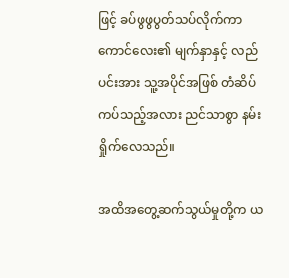ဖြင့် ခပ်ဖွဖွပွတ်သပ်လိုက်ကာ ကောင်လေး၏ မျက်နှာနှင့် လည်ပင်းအား သူ့အပိုင်အဖြစ် တံဆိပ်ကပ်သည့်အလား ညင်သာစွာ နမ်းရှိုက်လေသည်။

အထိအတွေ့ဆက်သွယ်မှုတို့က ယ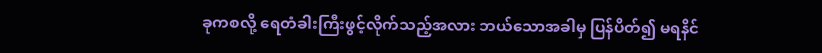ခုကစလို့ ရေတံခါးကြီးဖွင့်လိုက်သည့်အလား ဘယ်သောအခါမှ ပြန်ပိတ်၍ မရနိင်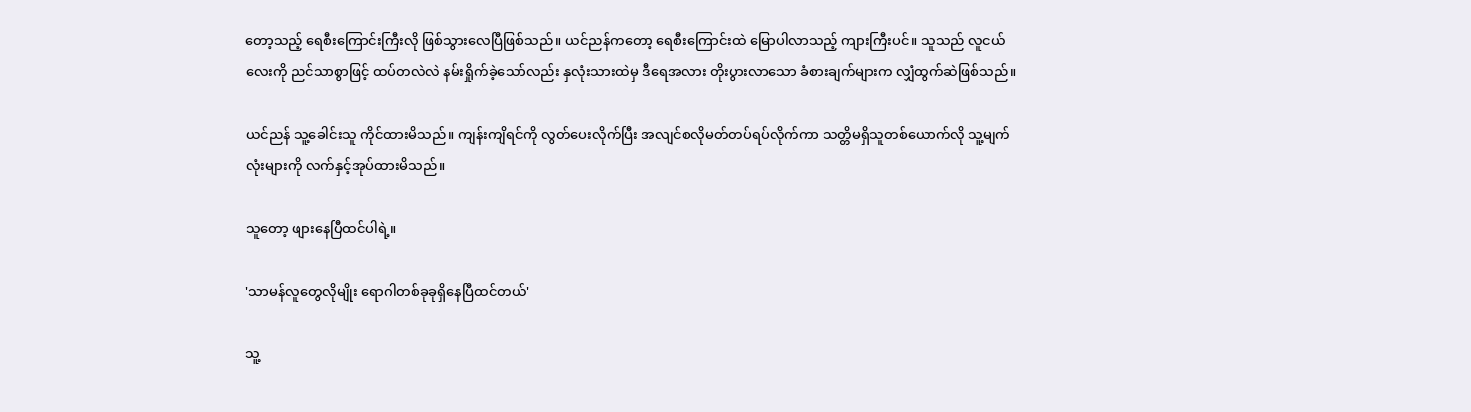တော့သည့် ရေစီးကြောင်းကြီးလို ဖြစ်သွားလေပြီဖြစ်သည်။ ယင်ညန်ကတော့ ရေစီးကြောင်းထဲ မြောပါလာသည့် ကျားကြီးပင်။ သူသည် လူငယ်လေးကို ညင်သာစွာဖြင့် ထပ်တလဲလဲ နမ်းရှိုက်ခဲ့သော်လည်း နှလုံးသားထဲမှ ဒီရေအလား တိုးပွားလာသော ခံစားချက်များက လျှံထွက်ဆဲဖြစ်သည်။

ယင်ညန် သူ့ခေါင်းသူ ကိုင်ထားမိသည်။ ကျန်းကျိရင်ကို လွတ်ပေးလိုက်ပြီး အလျင်စလိုမတ်တပ်ရပ်လိုက်ကာ သတ္တိမရှိသူတစ်ယောက်လို သူ့မျက်လုံးများကို လက်နှင့်အုပ်ထားမိသည်။

သူတော့ ဖျားနေပြီထင်ပါရဲ့။

'သာမန်လူတွေလိုမျိုး ရောဂါတစ်ခုခုရှိနေပြီထင်တယ်'

သူ့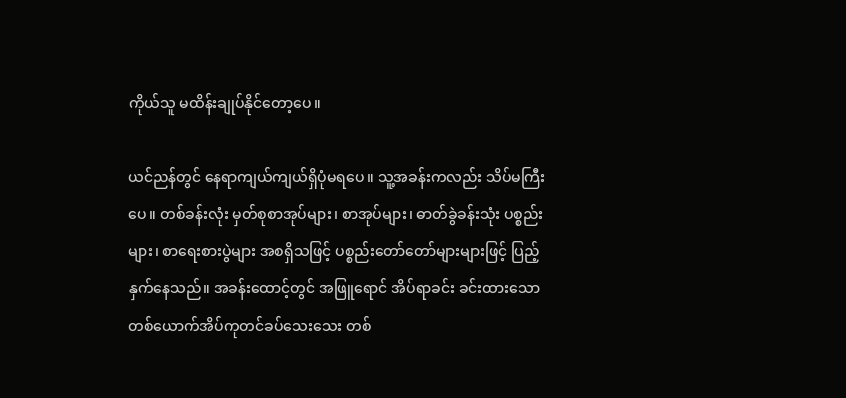ကိုယ်သူ မထိန်းချုပ်နိုင်တော့ပေ။

ယင်ညန်တွင် နေရာကျယ်ကျယ်ရှိပုံမရပေ။ သူ့အခန်းကလည်း သိပ်မကြီးပေ။ တစ်ခန်းလုံး မှတ်စုစာအုပ်များ၊ စာအုပ်များ၊ ဓာတ်ခွဲခန်းသုံး ပစ္စည်းများ၊ စာရေးစားပွဲများ အစရှိသဖြင့် ပစ္စည်းတော်တော်များများဖြင့် ပြည့်နှက်နေသည်။ အခန်းထောင့်တွင် အဖြူရောင် အိပ်ရာခင်း ခင်းထားသော တစ်ယောက်အိပ်ကုတင်ခပ်သေးသေး တစ်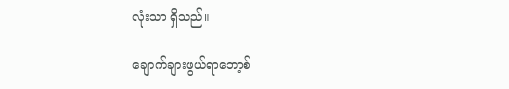လုံးသာ ရှိသည်။

ချောက်ချားဖွယ်ရာဘော့စ်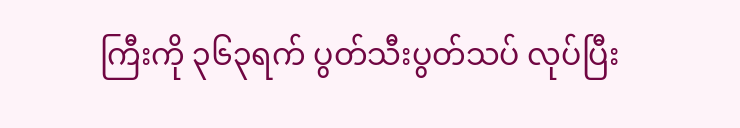ကြီးကို ၃၆၃ရက် ပွတ်သီးပွတ်သပ် လုပ်ပြီး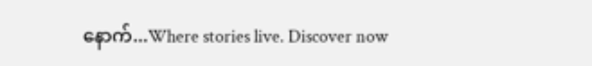နောက်...Where stories live. Discover now